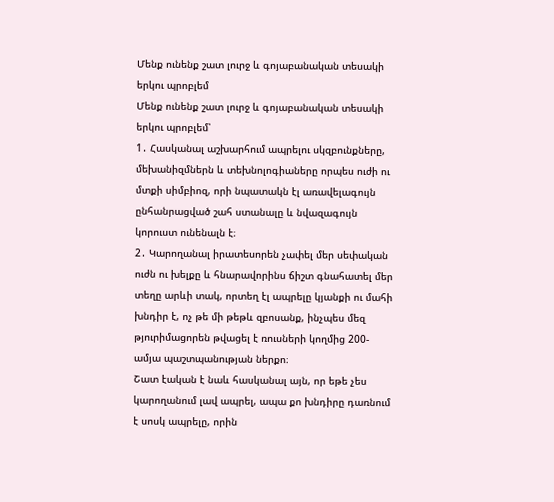Մենք ունենք շատ լուրջ և գոյաբանական տեսակի երկու պրոբլեմ
Մենք ունենք շատ լուրջ և գոյաբանական տեսակի երկու պրոբլեմ՝
1․ Հասկանալ աշխարհում ապրելու սկզբունքները, մեխանիզմներն և տեխնոլոգիաները որպես ուժի ու մտքի սիմբիոզ, որի նպատակն էլ առավելագույն ընհանրացված շահ ստանալը և նվազագույն կորուստ ունենալն է։
2․ Կարողանալ իրատեսորեն չափել մեր սեփական ուժն ու խելքը և հնարավորինս ճիշտ գնահատել մեր տեղը արևի տակ, որտեղ էլ ապրելը կյանքի ու մահի խնդիր է, ոչ թե մի թեթև զբոսանք, ինչպես մեզ թյուրիմացորեն թվացել է ռուսների կողմից 200-ամյա պաշտպանության ներքո։
Շատ էական է նաև հասկանալ այն, որ եթե չես կարողանում լավ ապրել, ապա քո խնդիրը դառնում է սոսկ ապրելը, որին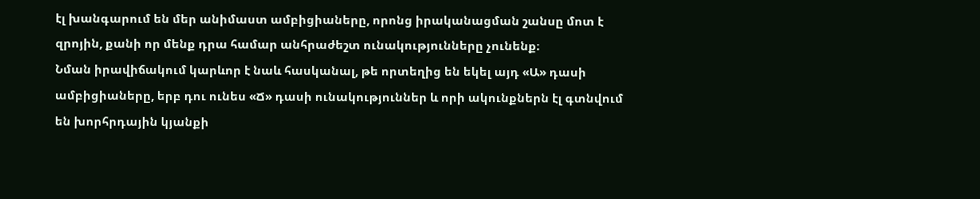էլ խանգարում են մեր անիմաստ ամբիցիաները, որոնց իրականացման շանսը մոտ է զրոյին, քանի որ մենք դրա համար անհրաժեշտ ունակությունները չունենք։
Նման իրավիճակում կարևոր է նաև հասկանալ, թե որտեղից են եկել այդ «Ա» դասի ամբիցիաները, երբ դու ունես «Ճ» դասի ունակություններ և որի ակունքներն էլ գտնվում են խորհրդային կյանքի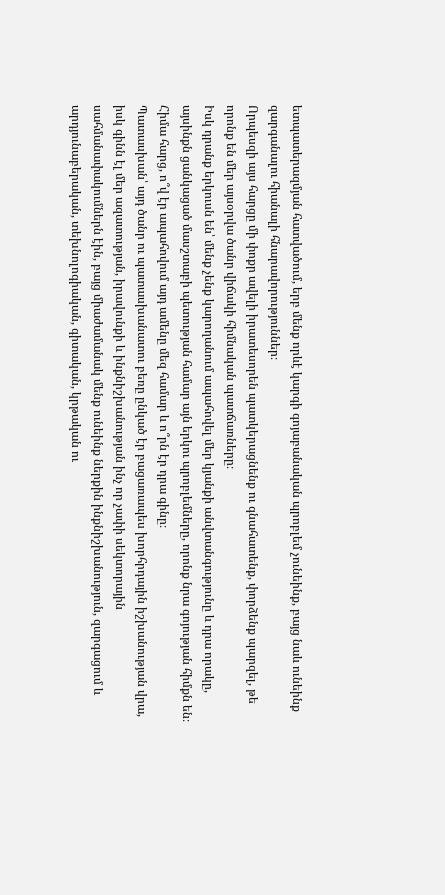ետպատերազմյան հատվածում, երբ մենք որևէ կարգի գոյաբանական պրոբլեմ չունեինք, բայց նաև ունեինք զարգանալու հիանալի հնարավորություններ։
Որպեսզի այս հարցը մի փոքր ավելի իրատեսորեն պատկերացնենք ու գնահատենք, փորձենք պարզել, թե որոնք են մեր այսօրվա ծանր վիճակի հիմնական պատճառները։
Իսկ դրանք երկուսն են՝ մենք չենք կարողանում ապահովել մեր կյանքի անվտանգությունը և դրա որակը, այսինքն ցանկացած մասշտաբի պետության համար այն երկու պրոբլեմները, որոնք նրա գոյության հիմքն են։
Հիմա հարց, ո՞վ էր ապահովում այդ ամենը մեզ համար և ո՞րն էր դրա գինը։
Պատասխան՝ այդ ծանր ու պատասխանատու բեռը ընկած էր բացառապես խորհրդային իշխանության վրա, իսկ գինն էլ մեր ազատության, իրավունքի և ինքնիշխանության ինչ որ չափի սեկտորային սահմանափակումներն էին, բայց միաժամանակ մենք ունեինք ներքին ինքնիշխանություն, զարգացում և արդյունաբերական, տեխնոլոգիական, գիտական, կրթական ու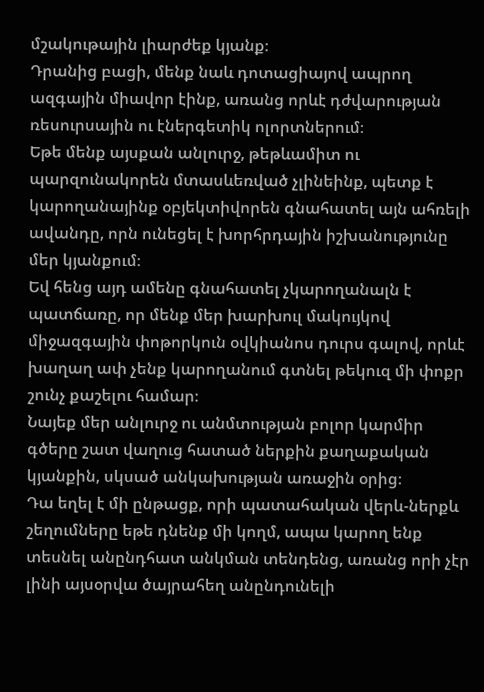մշակութային լիարժեք կյանք։
Դրանից բացի, մենք նաև դոտացիայով ապրող ազգային միավոր էինք, առանց որևէ դժվարության ռեսուրսային ու էներգետիկ ոլորտներում։
Եթե մենք այսքան անլուրջ, թեթևամիտ ու պարզունակորեն մտասևեռված չլինեինք, պետք է կարողանայինք օբյեկտիվորեն գնահատել այն ահռելի ավանդը, որն ունեցել է խորհրդային իշխանությունը մեր կյանքում։
Եվ հենց այդ ամենը գնահատել չկարողանալն է պատճառը, որ մենք մեր խարխուլ մակույկով միջազգային փոթորկուն օվկիանոս դուրս գալով, որևէ խաղաղ ափ չենք կարողանում գտնել թեկուզ մի փոքր շունչ քաշելու համար։
Նայեք մեր անլուրջ ու անմտության բոլոր կարմիր գծերը շատ վաղուց հատած ներքին քաղաքական կյանքին, սկսած անկախության առաջին օրից։
Դա եղել է մի ընթացք, որի պատահական վերև-ներքև շեղումները եթե դնենք մի կողմ, ապա կարող ենք տեսնել անընդհատ անկման տենդենց, առանց որի չէր լինի այսօրվա ծայրահեղ անընդունելի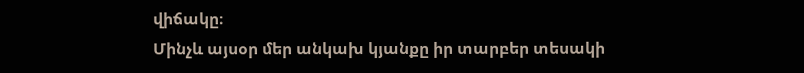վիճակը։
Մինչև այսօր մեր անկախ կյանքը իր տարբեր տեսակի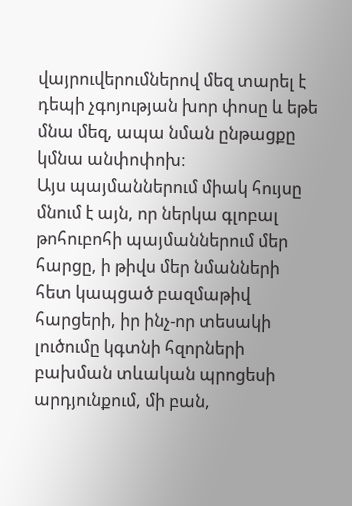վայրուվերումներով մեզ տարել է դեպի չգոյության խոր փոսը և եթե մնա մեզ, ապա նման ընթացքը կմնա անփոփոխ։
Այս պայմաններում միակ հույսը մնում է այն, որ ներկա գլոբալ թոհուբոհի պայմաններում մեր հարցը, ի թիվս մեր նմանների հետ կապցած բազմաթիվ հարցերի, իր ինչ-որ տեսակի լուծումը կգտնի հզորների բախման տևական պրոցեսի արդյունքում, մի բան,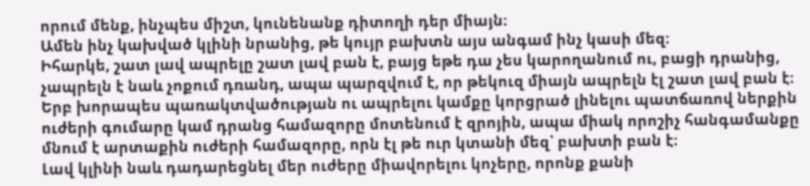որում մենք, ինչպես միշտ, կունենանք դիտողի դեր միայն։
Ամեն ինչ կախված կլինի նրանից, թե կույր բախտն այս անգամ ինչ կասի մեզ։
Իհարկե, շատ լավ ապրելը շատ լավ բան է, բայց եթե դա չես կարողանում ու, բացի դրանից, չապրելն է նաև չոքում դռանդ, ապա պարզվում է, որ թեկուզ միայն ապրելն էլ շատ լավ բան է։
Երբ խորապես պառակտվածության ու ապրելու կամքը կորցրած լինելու պատճառով ներքին ուժերի գումարը կամ դրանց համազորը մոտենում է զրոյին, ապա միակ որոշիչ հանգամանքը մնում է արտաքին ուժերի համազորը, որն էլ թե ուր կտանի մեզ՝ բախտի բան է։
Լավ կլինի նաև դադարեցնել մեր ուժերը միավորելու կոչերը, որոնք քանի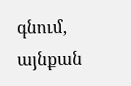գնում, այնքան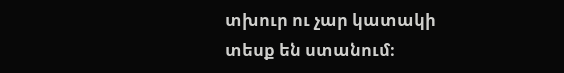տխուր ու չար կատակի տեսք են ստանում։